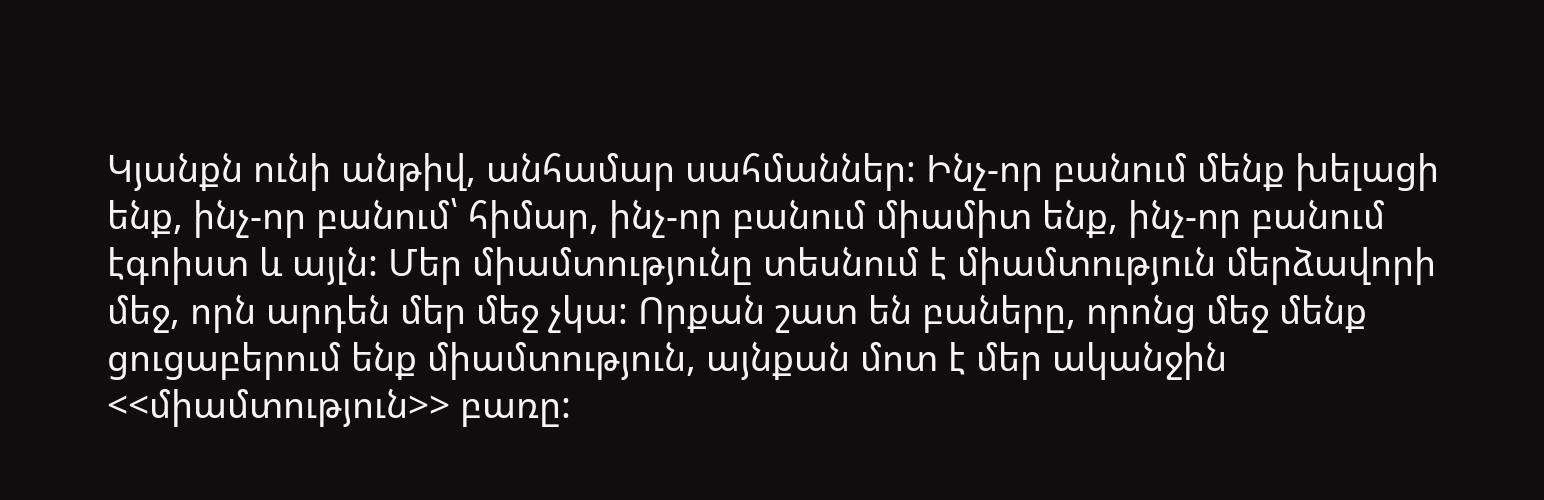Կյանքն ունի անթիվ, անհամար սահմաններ: Ինչ-որ բանում մենք խելացի ենք, ինչ-որ բանում՝ հիմար, ինչ-որ բանում միամիտ ենք, ինչ-որ բանում էգոիստ և այլն: Մեր միամտությունը տեսնում է միամտություն մերձավորի մեջ, որն արդեն մեր մեջ չկա: Որքան շատ են բաները, որոնց մեջ մենք ցուցաբերում ենք միամտություն, այնքան մոտ է մեր ականջին <<միամտություն>> բառը: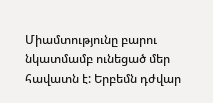Միամտությունը բարու նկատմամբ ունեցած մեր հավատն է: Երբեմն դժվար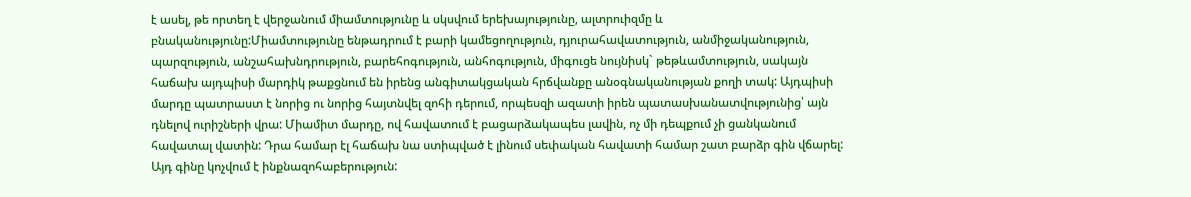է ասել, թե որտեղ է վերջանում միամտությունը և սկսվում երեխայությունը, ալտրուիզմը և բնականությունը:Միամտությունը ենթադրում է բարի կամեցողություն, դյուրահավատություն, անմիջականություն, պարզություն, անշահախնդրություն, բարեհոգություն, անհոգություն, միգուցե նույնիսկ` թեթևամտություն, սակայն հաճախ այդպիսի մարդիկ թաքցնում են իրենց անգիտակցական հրճվանքը անօգնականության քողի տակ: Այդպիսի մարդը պատրաստ է նորից ու նորից հայտնվել զոհի դերում, որպեսզի ազատի իրեն պատասխանատվությունից՝ այն դնելով ուրիշների վրա: Միամիտ մարդը, ով հավատում է բացարձակապես լավին, ոչ մի դեպքում չի ցանկանում հավատալ վատին: Դրա համար էլ հաճախ նա ստիպված է լինում սեփական հավատի համար շատ բարձր գին վճարել: Այդ գինը կոչվում է ինքնազոհաբերություն: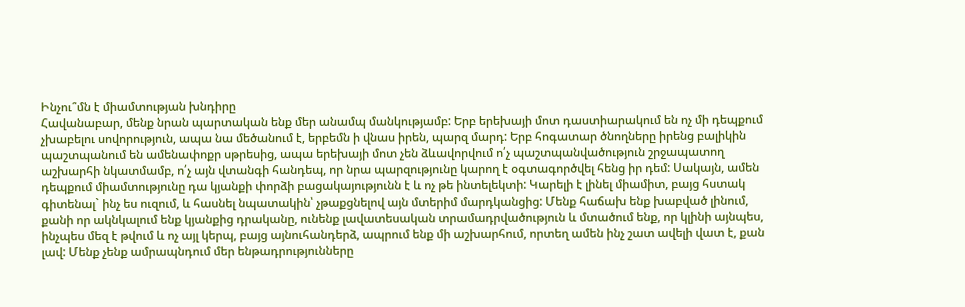Ինչու՞մն է միամտության խնդիրը
Հավանաբար, մենք նրան պարտական ենք մեր անամպ մանկությամբ: Երբ երեխայի մոտ դաստիարակում են ոչ մի դեպքում չխաբելու սովորություն, ապա նա մեծանում է, երբեմն ի վնաս իրեն, պարզ մարդ: Երբ հոգատար ծնողները իրենց բալիկին պաշտպանում են ամենափոքր սթրեսից, ապա երեխայի մոտ չեն ձևավորվում ո՛չ պաշտպանվածություն շրջապատող աշխարհի նկատմամբ, ո՛չ այն վտանգի հանդեպ, որ նրա պարզությունը կարող է օգտագործվել հենց իր դեմ: Սակայն, ամեն դեպքում միամտությունը դա կյանքի փորձի բացակայությունն է և ոչ թե ինտելեկտի: Կարելի է լինել միամիտ, բայց հստակ գիտենալ` ինչ ես ուզում, և հասնել նպատակին՝ չթաքցնելով այն մտերիմ մարդկանցից: Մենք հաճախ ենք խաբված լինում, քանի որ ակնկալում ենք կյանքից դրականը, ունենք լավատեսական տրամադրվածություն և մտածում ենք, որ կլինի այնպես, ինչպես մեզ է թվում և ոչ այլ կերպ, բայց այնուհանդերձ, ապրում ենք մի աշխարհում, որտեղ ամեն ինչ շատ ավելի վատ է, քան լավ: Մենք չենք ամրապնդում մեր ենթադրությունները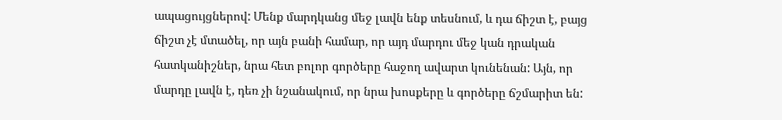ապացույցներով: Մենք մարդկանց մեջ լավն ենք տեսնում, և դա ճիշտ է, բայց ճիշտ չէ մտածել, որ այն բանի համար, որ այդ մարդու մեջ կան դրական հատկանիշներ, նրա հետ բոլոր գործերը հաջող ավարտ կունենան: Այն, որ մարդը լավն է, դեռ չի նշանակում, որ նրա խոսքերը և գործերը ճշմարիտ են: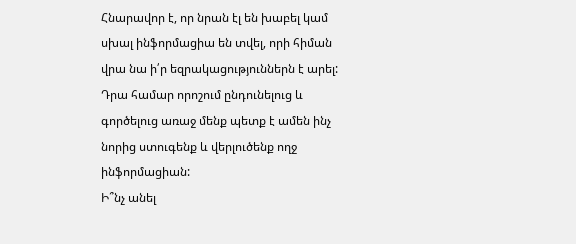Հնարավոր է, որ նրան էլ են խաբել կամ սխալ ինֆորմացիա են տվել, որի հիման վրա նա ի՛ր եզրակացություններն է արել: Դրա համար որոշում ընդունելուց և գործելուց առաջ մենք պետք է ամեն ինչ նորից ստուգենք և վերլուծենք ողջ ինֆորմացիան:
Ի՞նչ անել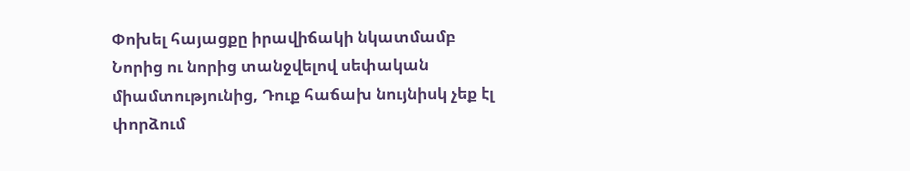Փոխել հայացքը իրավիճակի նկատմամբ
Նորից ու նորից տանջվելով սեփական միամտությունից, Դուք հաճախ նույնիսկ չեք էլ փորձում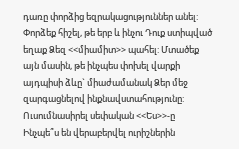դառը փորձից եզրակացություններ անել: Փորձեք հիշել, թե երբ և ինչու Դուք ստիպված եղաք Ձեզ <<միամիտ>> պահել: Մտածեք այն մասին, թե ինչպես փոխել վարքի այդպիսի ձևը` միաժամանակ Ձեր մեջ զարգացնելով ինքնավստահությունը:
Ուսումնասիրել սեփական <<Ես>>-ը
Ինչպե՞ս են վերաբերվել ուրիշներին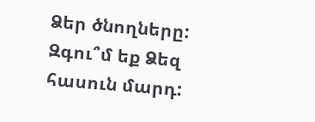Ձեր ծնողները: Զգու՞մ եք Ձեզ հասուն մարդ: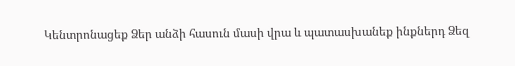Կենտրոնացեք Ձեր անձի հասուն մասի վրա և պատասխանեք ինքներդ Ձեզ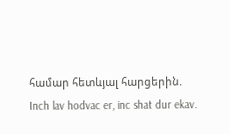համար հետևյալ հարցերին.
Inch lav hodvac er, inc shat dur ekav.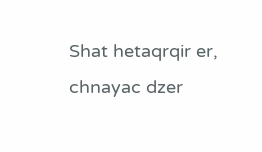Shat hetaqrqir er, chnayac dzer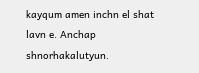kayqum amen inchn el shat lavn e. Anchap shnorhakalutyun.